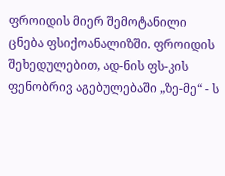ფროიდის მიერ შემოტანილი ცნება ფსიქოანალიზში. ფროიდის შეხედულებით, ად-ნის ფს-კის ფენობრივ აგებულებაში „ზე-მე“ - ს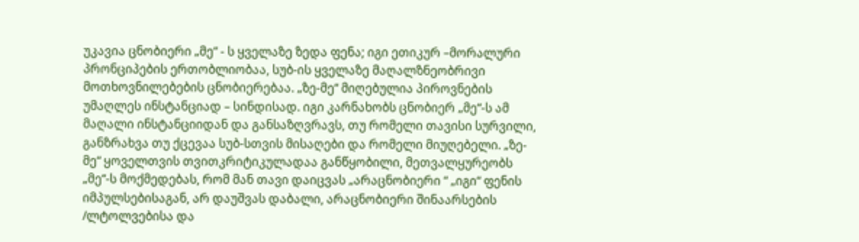უკავია ცნობიერი „მე“ - ს ყველაზე ზედა ფენა; იგი ეთიკურ –მორალური პრონციპების ერთობლიობაა, სუბ-ის ყველაზე მაღალზნეობრივი მოთხოვნილებების ცნობიერებაა. „ზე-მე“ მიღებულია პიროვნების უმაღლეს ინსტანციად – სინდისად. იგი კარნახობს ცნობიერ „მე“-ს ამ მაღალი ინსტანციიდან და განსაზღვრავს, თუ რომელი თავისი სურვილი, განზრახვა თუ ქცევაა სუბ-სთვის მისაღები და რომელი მიუღებელი. „ზე-მე“ ყოველთვის თვითკრიტიკულადაა განწყობილი, მეთვალყურეობს „მე“-ს მოქმედებას, რომ მან თავი დაიცვას „არაცნობიერი “ „იგი“ ფენის იმპულსებისაგან, არ დაუშვას დაბალი, არაცნობიერი შინაარსების /ლტოლვებისა და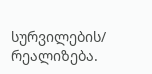სურვილების/ რეალიზება.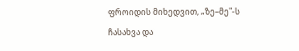ფროიდის მიხედვით, „ზე–მე"-ს ჩასახვა და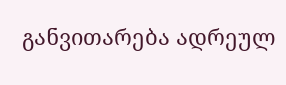განვითარება ადრეულ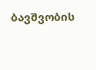ბავშვობის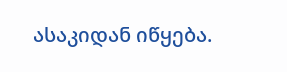ასაკიდან იწყება.